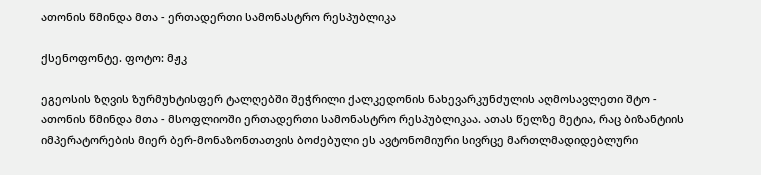ათონის წმინდა მთა - ერთადერთი სამონასტრო რესპუბლიკა

ქსენოფონტე. ფოტო: მჟკ

ეგეოსის ზღვის ზურმუხტისფერ ტალღებში შეჭრილი ქალკედონის ნახევარკუნძულის აღმოსავლეთი შტო - ათონის წმინდა მთა - მსოფლიოში ერთადერთი სამონასტრო რესპუბლიკაა. ათას წელზე მეტია, რაც ბიზანტიის იმპერატორების მიერ ბერ-მონაზონთათვის ბოძებული ეს ავტონომიური სივრცე მართლმადიდებლური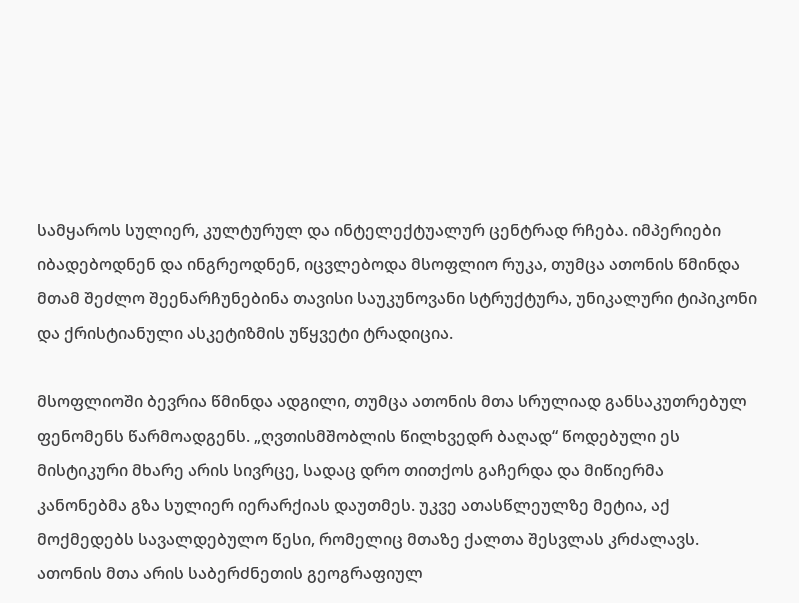სამყაროს სულიერ, კულტურულ და ინტელექტუალურ ცენტრად რჩება. იმპერიები იბადებოდნენ და ინგრეოდნენ, იცვლებოდა მსოფლიო რუკა, თუმცა ათონის წმინდა მთამ შეძლო შეენარჩუნებინა თავისი საუკუნოვანი სტრუქტურა, უნიკალური ტიპიკონი და ქრისტიანული ასკეტიზმის უწყვეტი ტრადიცია.

მსოფლიოში ბევრია წმინდა ადგილი, თუმცა ათონის მთა სრულიად განსაკუთრებულ ფენომენს წარმოადგენს. „ღვთისმშობლის წილხვედრ ბაღად“ წოდებული ეს მისტიკური მხარე არის სივრცე, სადაც დრო თითქოს გაჩერდა და მიწიერმა კანონებმა გზა სულიერ იერარქიას დაუთმეს. უკვე ათასწლეულზე მეტია, აქ მოქმედებს სავალდებულო წესი, რომელიც მთაზე ქალთა შესვლას კრძალავს. ათონის მთა არის საბერძნეთის გეოგრაფიულ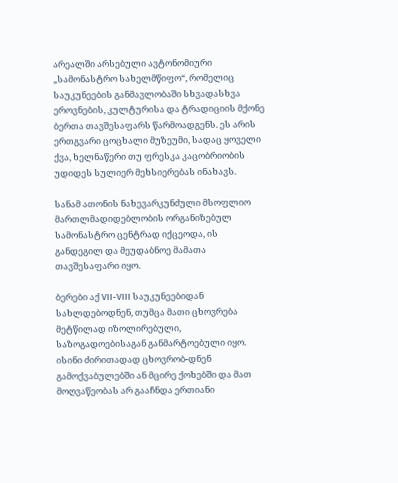არეალში არსებული ავტონომიური „სამონასტრო სახელმწიფო“, რომელიც საუკუნეების განმავლობაში სხვადასხვა ეროვნების, კულტურისა და ტრადიციის მქონე ბერთა თავშესაფარს წარმოადგენს. ეს არის ერთგვარი ცოცხალი მუზეუმი, სადაც ყოველი ქვა, ხელნაწერი თუ ფრესკა კაცობრიობის უდიდეს სულიერ მეხსიერებას ინახავს.

სანამ ათონის ნახევარკუნძული მსოფლიო მართლმადიდებლობის ორგანიზებულ სამონასტრო ცენტრად იქცეოდა, ის განდეგილ და მეუდაბნოე მამათა თავშესაფარი იყო.

ბერები აქ VII-VIII საუკუნეებიდან სახლდებოდნენ, თუმცა მათი ცხოვრება მეტწილად იზოლირებული, საზოგადოებისაგან განმარტოებული იყო. ისინი ძირითადად ცხოვრობ-დნენ გამოქვაბულებში ან მცირე ქოხებში და მათ მოღვაწეობას არ გააჩნდა ერთიანი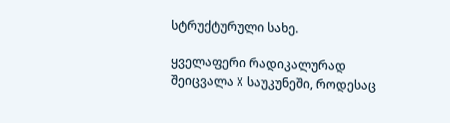სტრუქტურული სახე.

ყველაფერი რადიკალურად შეიცვალა X საუკუნეში, როდესაც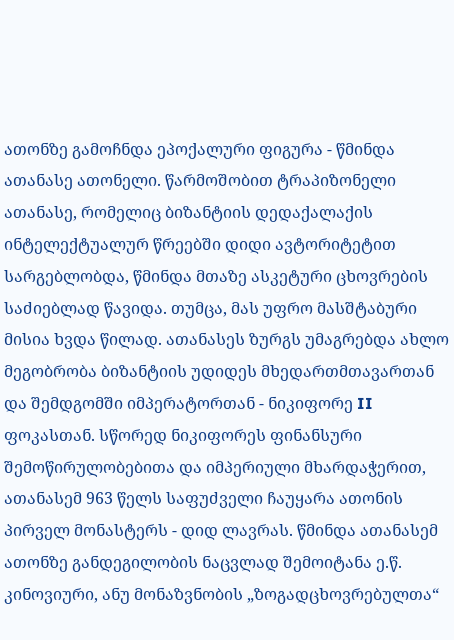ათონზე გამოჩნდა ეპოქალური ფიგურა - წმინდა ათანასე ათონელი. წარმოშობით ტრაპიზონელი ათანასე, რომელიც ბიზანტიის დედაქალაქის ინტელექტუალურ წრეებში დიდი ავტორიტეტით სარგებლობდა, წმინდა მთაზე ასკეტური ცხოვრების საძიებლად წავიდა. თუმცა, მას უფრო მასშტაბური მისია ხვდა წილად. ათანასეს ზურგს უმაგრებდა ახლო მეგობრობა ბიზანტიის უდიდეს მხედართმთავართან და შემდგომში იმპერატორთან - ნიკიფორე II ფოკასთან. სწორედ ნიკიფორეს ფინანსური შემოწირულობებითა და იმპერიული მხარდაჭერით, ათანასემ 963 წელს საფუძველი ჩაუყარა ათონის პირველ მონასტერს - დიდ ლავრას. წმინდა ათანასემ ათონზე განდეგილობის ნაცვლად შემოიტანა ე.წ. კინოვიური, ანუ მონაზვნობის „ზოგადცხოვრებულთა“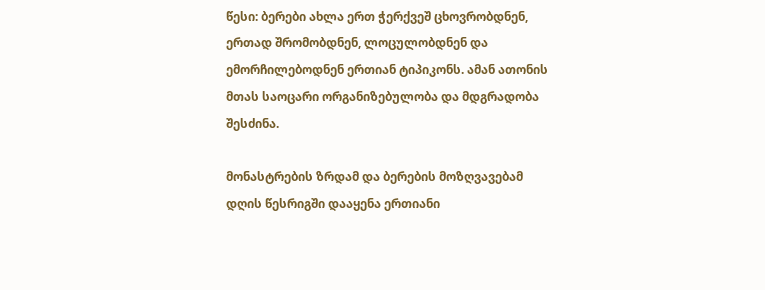წესი: ბერები ახლა ერთ ჭერქვეშ ცხოვრობდნენ, ერთად შრომობდნენ, ლოცულობდნენ და ემორჩილებოდნენ ერთიან ტიპიკონს. ამან ათონის მთას საოცარი ორგანიზებულობა და მდგრადობა შესძინა.

მონასტრების ზრდამ და ბერების მოზღვავებამ დღის წესრიგში დააყენა ერთიანი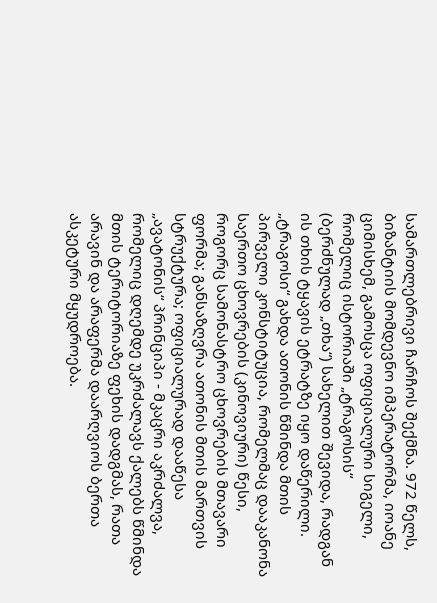სამართლებრივი ჩარჩოს შექმნა. 972 წელს, ბიზანტიის მომდევნო იმპერატორმა, იოანე ციმისხემ, გამოსცა ოფიციალური სიგელი, რომელიც ისტორიაში „ტრაგოსის“ (ბერძნულად „თხა“) სახელით შევიდა, რადგან ის თხის ტყავის ეტრატზე იყო დაწერილი. „ტრაგოსი“ გახდა ათონის წმინდა მთის პირველი კონსტიტუცია, რომელმაც დააკანონა საერთო ცხოვრების (კინოვიური) წესი, როგორც სამონასტრო ცხოვრების მთავარი ფორმა; განსაზღვრა ათონის მთის მართვის სტრუქტურა; ოფიციალურად დააწესა „ავატონის“ პრინციპი - მკაცრი აკრძალვა, რომელიც დღემდე უკრძალავს ქალებს წმინდა მთის ტერიტორიაზე ფეხის დადგმას, რათა არავინ და არაფერმა დაარღვიოს ბერთა ასკეტური მყუდროება.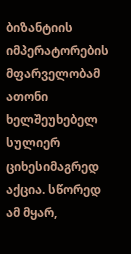ბიზანტიის იმპერატორების მფარველობამ ათონი ხელშეუხებელ სულიერ ციხესიმაგრედ აქცია. სწორედ ამ მყარ,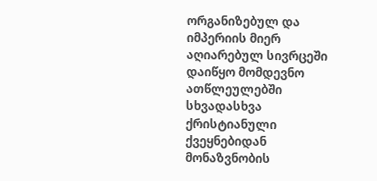ორგანიზებულ და იმპერიის მიერ აღიარებულ სივრცეში დაიწყო მომდევნო ათწლეულებში სხვადასხვა ქრისტიანული ქვეყნებიდან მონაზვნობის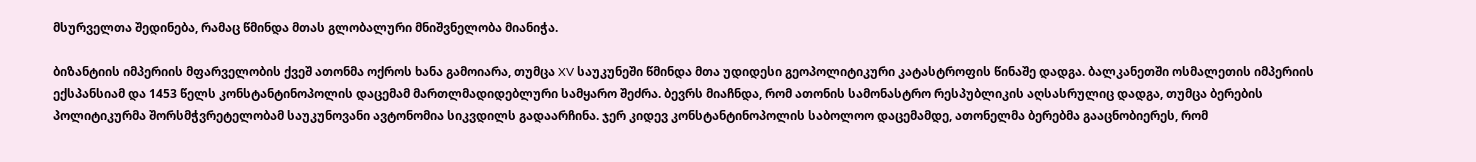მსურველთა შედინება, რამაც წმინდა მთას გლობალური მნიშვნელობა მიანიჭა.

ბიზანტიის იმპერიის მფარველობის ქვეშ ათონმა ოქროს ხანა გამოიარა, თუმცა XV საუკუნეში წმინდა მთა უდიდესი გეოპოლიტიკური კატასტროფის წინაშე დადგა. ბალკანეთში ოსმალეთის იმპერიის ექსპანსიამ და 1453 წელს კონსტანტინოპოლის დაცემამ მართლმადიდებლური სამყარო შეძრა. ბევრს მიაჩნდა, რომ ათონის სამონასტრო რესპუბლიკის აღსასრულიც დადგა, თუმცა ბერების პოლიტიკურმა შორსმჭვრეტელობამ საუკუნოვანი ავტონომია სიკვდილს გადაარჩინა. ჯერ კიდევ კონსტანტინოპოლის საბოლოო დაცემამდე, ათონელმა ბერებმა გააცნობიერეს, რომ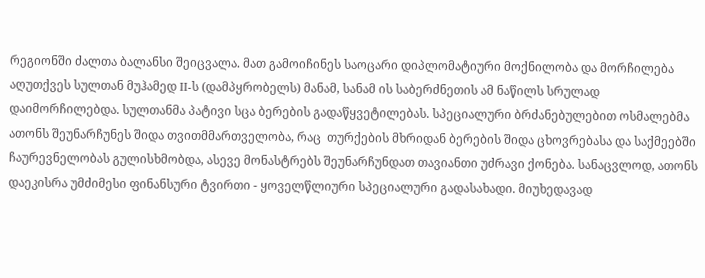რეგიონში ძალთა ბალანსი შეიცვალა. მათ გამოიჩინეს საოცარი დიპლომატიური მოქნილობა და მორჩილება აღუთქვეს სულთან მუჰამედ II-ს (დამპყრობელს) მანამ, სანამ ის საბერძნეთის ამ ნაწილს სრულად დაიმორჩილებდა. სულთანმა პატივი სცა ბერების გადაწყვეტილებას. სპეციალური ბრძანებულებით ოსმალებმა ათონს შეუნარჩუნეს შიდა თვითმმართველობა, რაც  თურქების მხრიდან ბერების შიდა ცხოვრებასა და საქმეებში ჩაურევნელობას გულისხმობდა, ასევე მონასტრებს შეუნარჩუნდათ თავიანთი უძრავი ქონება. სანაცვლოდ, ათონს დაეკისრა უმძიმესი ფინანსური ტვირთი - ყოველწლიური სპეციალური გადასახადი. მიუხედავად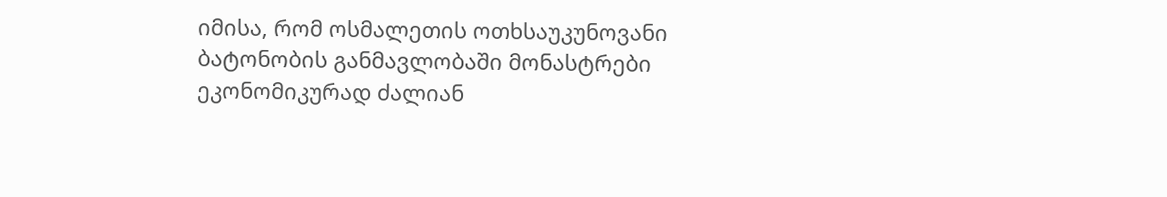იმისა, რომ ოსმალეთის ოთხსაუკუნოვანი ბატონობის განმავლობაში მონასტრები ეკონომიკურად ძალიან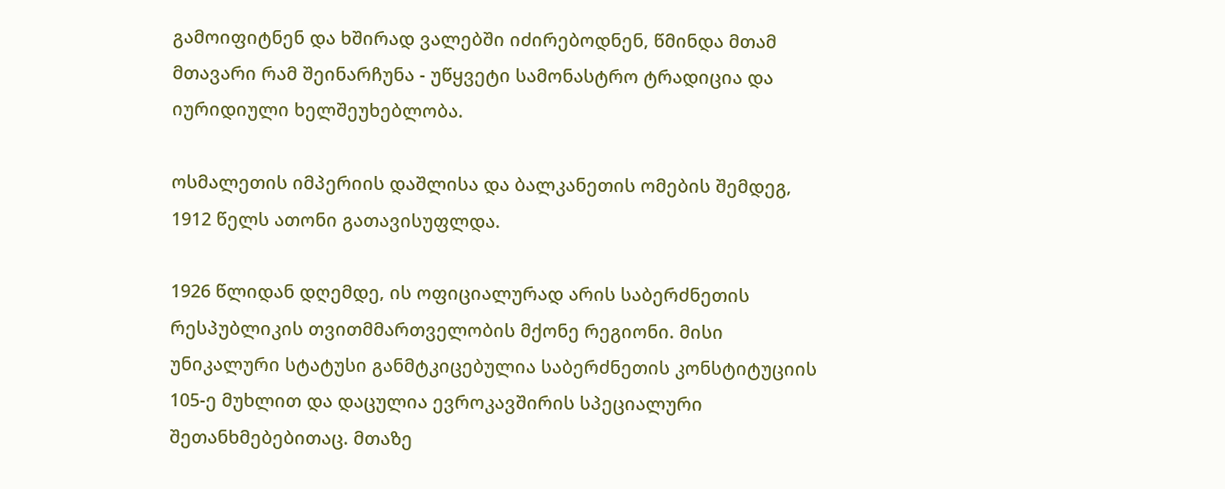გამოიფიტნენ და ხშირად ვალებში იძირებოდნენ, წმინდა მთამ მთავარი რამ შეინარჩუნა - უწყვეტი სამონასტრო ტრადიცია და იურიდიული ხელშეუხებლობა.

ოსმალეთის იმპერიის დაშლისა და ბალკანეთის ომების შემდეგ, 1912 წელს ათონი გათავისუფლდა.

1926 წლიდან დღემდე, ის ოფიციალურად არის საბერძნეთის რესპუბლიკის თვითმმართველობის მქონე რეგიონი. მისი უნიკალური სტატუსი განმტკიცებულია საბერძნეთის კონსტიტუციის 105-ე მუხლით და დაცულია ევროკავშირის სპეციალური შეთანხმებებითაც. მთაზე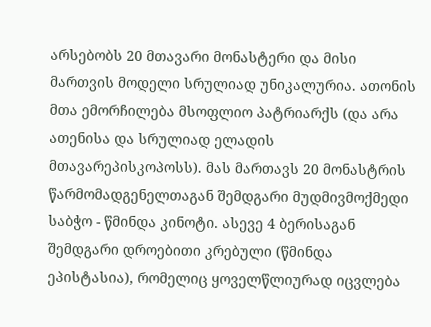არსებობს 20 მთავარი მონასტერი და მისი მართვის მოდელი სრულიად უნიკალურია. ათონის მთა ემორჩილება მსოფლიო პატრიარქს (და არა ათენისა და სრულიად ელადის მთავარეპისკოპოსს). მას მართავს 20 მონასტრის წარმომადგენელთაგან შემდგარი მუდმივმოქმედი საბჭო - წმინდა კინოტი. ასევე 4 ბერისაგან შემდგარი დროებითი კრებული (წმინდა ეპისტასია), რომელიც ყოველწლიურად იცვლება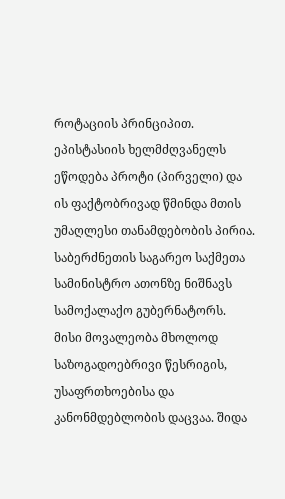როტაციის პრინციპით. ეპისტასიის ხელმძღვანელს ეწოდება პროტი (პირველი) და ის ფაქტობრივად წმინდა მთის უმაღლესი თანამდებობის პირია. საბერძნეთის საგარეო საქმეთა სამინისტრო ათონზე ნიშნავს სამოქალაქო გუბერნატორს. მისი მოვალეობა მხოლოდ საზოგადოებრივი წესრიგის, უსაფრთხოებისა და კანონმდებლობის დაცვაა. შიდა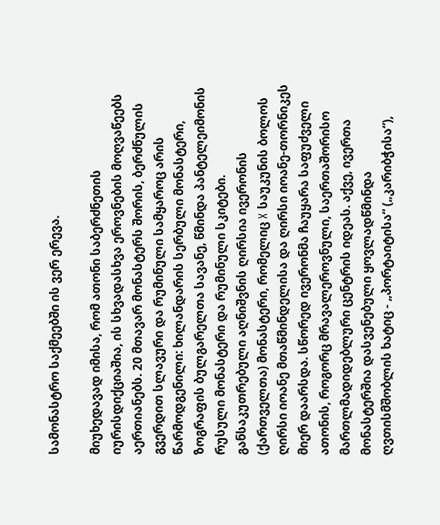სამონასტრო საქმეებში ის ვერ ერევა.

მიუხედავად იმისა, რომ ათონი საბერძნეთის იურისდიქციაშია, ის სხვადასხვა ეროვნების მოღვაწეებს აერთიანებს. 20 მთავარ მონასტერს შორის, ბერძნულის გვერდით სლავური და რუმინული სამყაროც არის წარმოდგენილი: ხილანდარის სერბული მონასტერი, ზოგრაფის ბულგარელთა სავანე, წმინდა პანტელეიმონის რუსული მონასტერი და რუმინული სკიტები. განსაკუთრებული აღნიშვნის ღირსია ივერონის (ქართველთა) მონასტერი, რომელიც X საუკუნის ბოლოს ღირსი იოანე მთაწმინდელისა და ღირსი იოანე-თორნიკეს მიერ დაარსდა. სწორედ ივერონმა ჩაუყარა საფუძველი ათონის, როგორც მრავალეროვნული, საერთაშორისო მართლმადიდებლური ცენტრის იდეას. აქვე, ივერთა მონასტერშია დასვენებული ყოვლადწმინდა ღვთისმშობლის ხატიც - „პორტაიტისა“ („კარიბჭისა“),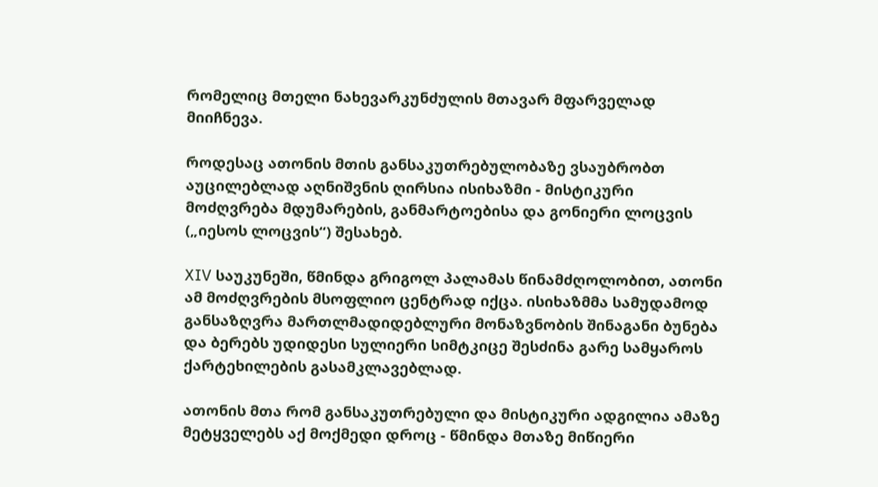რომელიც მთელი ნახევარკუნძულის მთავარ მფარველად მიიჩნევა.

როდესაც ათონის მთის განსაკუთრებულობაზე ვსაუბრობთ აუცილებლად აღნიშვნის ღირსია ისიხაზმი - მისტიკური მოძღვრება მდუმარების, განმარტოებისა და გონიერი ლოცვის („იესოს ლოცვის“) შესახებ.

XIV საუკუნეში, წმინდა გრიგოლ პალამას წინამძღოლობით, ათონი ამ მოძღვრების მსოფლიო ცენტრად იქცა. ისიხაზმმა სამუდამოდ განსაზღვრა მართლმადიდებლური მონაზვნობის შინაგანი ბუნება და ბერებს უდიდესი სულიერი სიმტკიცე შესძინა გარე სამყაროს ქარტეხილების გასამკლავებლად.

ათონის მთა რომ განსაკუთრებული და მისტიკური ადგილია ამაზე მეტყველებს აქ მოქმედი დროც - წმინდა მთაზე მიწიერი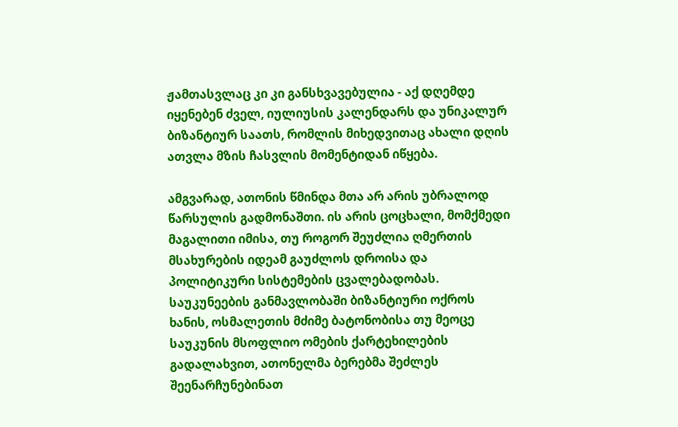ჟამთასვლაც კი კი განსხვავებულია - აქ დღემდე იყენებენ ძველ, იულიუსის კალენდარს და უნიკალურ ბიზანტიურ საათს, რომლის მიხედვითაც ახალი დღის ათვლა მზის ჩასვლის მომენტიდან იწყება.

ამგვარად, ათონის წმინდა მთა არ არის უბრალოდ წარსულის გადმონაშთი. ის არის ცოცხალი, მომქმედი მაგალითი იმისა, თუ როგორ შეუძლია ღმერთის მსახურების იდეამ გაუძლოს დროისა და პოლიტიკური სისტემების ცვალებადობას. საუკუნეების განმავლობაში ბიზანტიური ოქროს ხანის, ოსმალეთის მძიმე ბატონობისა თუ მეოცე საუკუნის მსოფლიო ომების ქარტეხილების გადალახვით, ათონელმა ბერებმა შეძლეს შეენარჩუნებინათ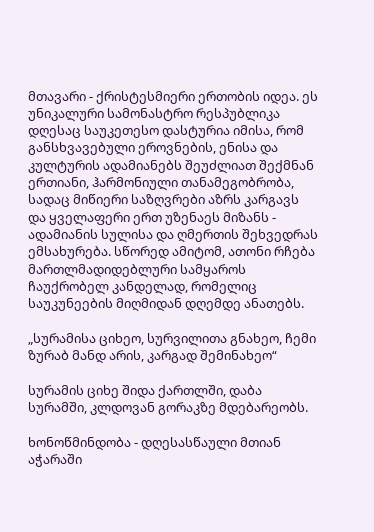მთავარი - ქრისტესმიერი ერთობის იდეა. ეს უნიკალური სამონასტრო რესპუბლიკა დღესაც საუკეთესო დასტურია იმისა, რომ განსხვავებული ეროვნების, ენისა და კულტურის ადამიანებს შეუძლიათ შექმნან ერთიანი, ჰარმონიული თანამეგობრობა, სადაც მიწიერი საზღვრები აზრს კარგავს და ყველაფერი ერთ უზენაეს მიზანს - ადამიანის სულისა და ღმერთის შეხვედრას ემსახურება. სწორედ ამიტომ, ათონი რჩება მართლმადიდებლური სამყაროს ჩაუქრობელ კანდელად, რომელიც საუკუნეების მიღმიდან დღემდე ანათებს.

„სურამისა ციხეო, სურვილითა გნახეო, ჩემი ზურაბ მანდ არის, კარგად შემინახეო“

სურამის ციხე შიდა ქართლში, დაბა სურამში, კლდოვან გორაკზე მდებარეობს.

ხონოწმინდობა - დღესასწაული მთიან აჭარაში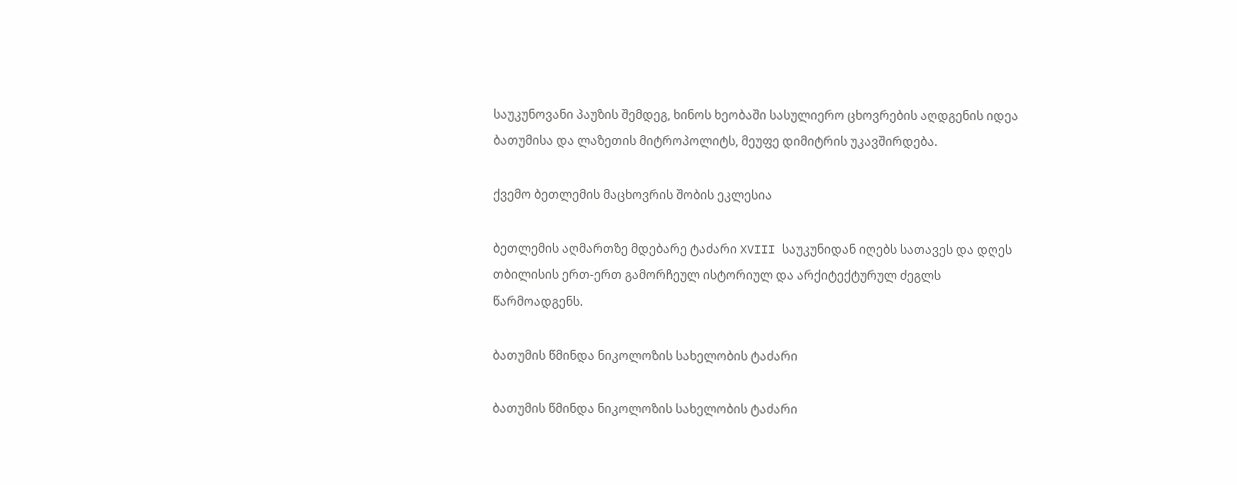საუკუნოვანი პაუზის შემდეგ, ხინოს ხეობაში სასულიერო ცხოვრების აღდგენის იდეა ბათუმისა და ლაზეთის მიტროპოლიტს, მეუფე დიმიტრის უკავშირდება.

ქვემო ბეთლემის მაცხოვრის შობის ეკლესია

ბეთლემის აღმართზე მდებარე ტაძარი XVIII საუკუნიდან იღებს სათავეს და დღეს თბილისის ერთ-ერთ გამორჩეულ ისტორიულ და არქიტექტურულ ძეგლს წარმოადგენს.

ბათუმის წმინდა ნიკოლოზის სახელობის ტაძარი

ბათუმის წმინდა ნიკოლოზის სახელობის ტაძარი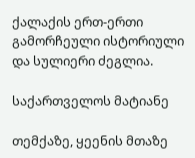ქალაქის ერთ-ერთი გამორჩეული ისტორიული და სულიერი ძეგლია.

საქართველოს მატიანე

თემქაზე, ყეენის მთაზე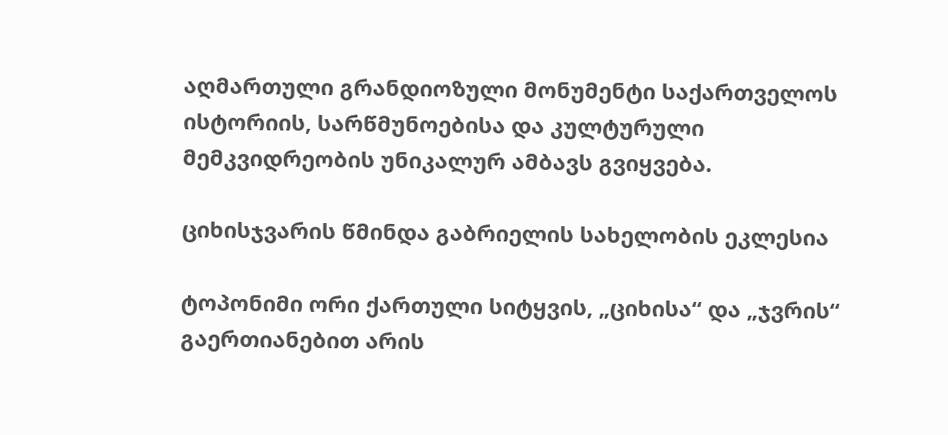აღმართული გრანდიოზული მონუმენტი საქართველოს ისტორიის, სარწმუნოებისა და კულტურული მემკვიდრეობის უნიკალურ ამბავს გვიყვება.

ციხისჯვარის წმინდა გაბრიელის სახელობის ეკლესია

ტოპონიმი ორი ქართული სიტყვის, „ციხისა“ და „ჯვრის“ გაერთიანებით არის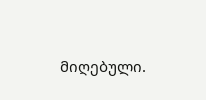მიღებული.